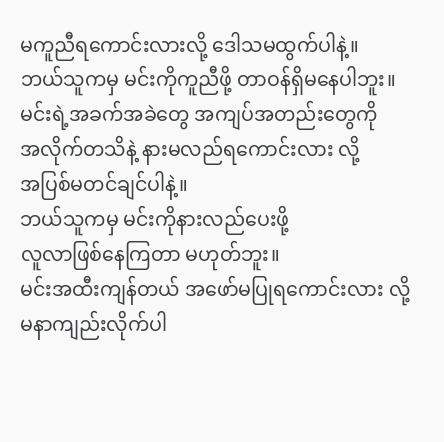မကူညီရကောင်းလားလို့ ဒေါသမထွက်ပါနဲ့။
ဘယ်သူကမှ မင်းကိုကူညီဖို့ တာဝန်ရှိမနေပါဘူး။
မင်းရဲ့အခက်အခဲတွေ အကျပ်အတည်းတွေကို
အလိုက်တသိနဲ့ နားမလည်ရကောင်းလား လို့
အပြစ်မတင်ချင်ပါနဲ့။
ဘယ်သူကမှ မင်းကိုနားလည်ပေးဖို့
လူလာဖြစ်နေကြတာ မဟုတ်ဘူး။
မင်းအထီးကျန်တယ် အဖော်မပြုရကောင်းလား လို့
မနာကျည်းလိုက်ပါ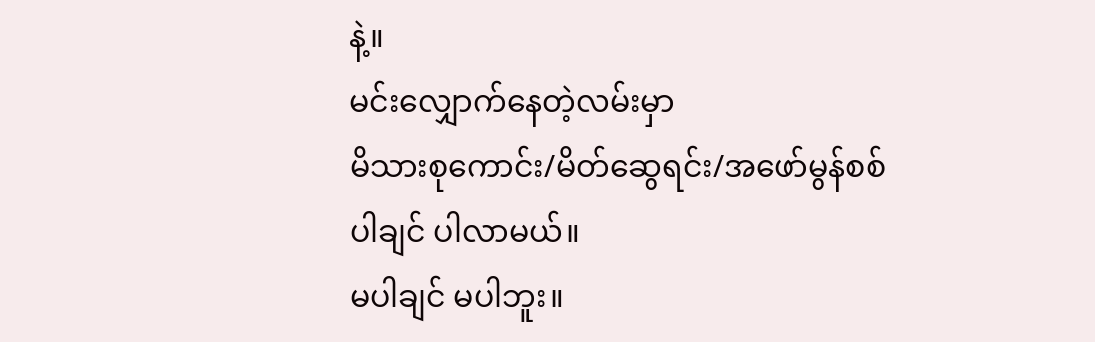နဲ့။
မင်းလျှောက်နေတဲ့လမ်းမှာ
မိသားစုကောင်း/မိတ်ဆွေရင်း/အဖော်မွန်စစ်
ပါချင် ပါလာမယ်။
မပါချင် မပါဘူး။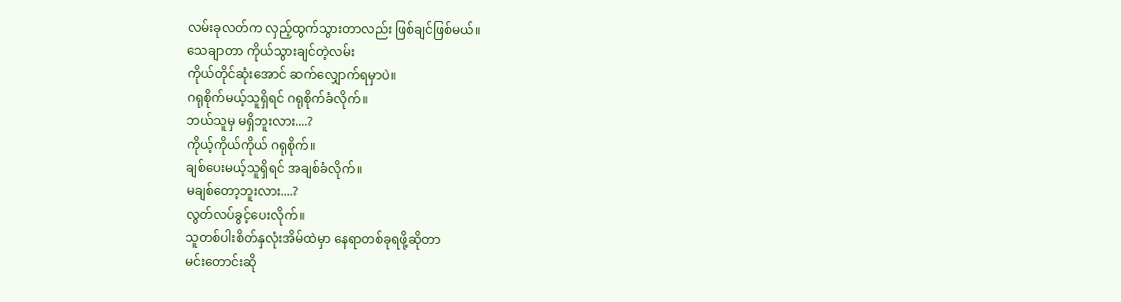လမ်းခုလတ်က လှည့်ထွက်သွားတာလည်း ဖြစ်ချင်ဖြစ်မယ်။
သေချာတာ ကိုယ်သွားချင်တဲ့လမ်း
ကိုယ်တိုင်ဆုံးအောင် ဆက်လျှောက်ရမှာပဲ။
ဂရုစိုက်မယ့်သူရှိရင် ဂရုစိုက်ခံလိုက်။
ဘယ်သူမှ မရှိဘူးလား....?
ကိုယ့်ကိုယ်ကိုယ် ဂရုစိုက်။
ချစ်ပေးမယ့်သူရှိရင် အချစ်ခံလိုက်။
မချစ်တော့ဘူးလား....?
လွတ်လပ်ခွင့်ပေးလိုက်။
သူတစ်ပါးစိတ်နှလုံးအိမ်ထဲမှာ နေရာတစ်ခုရဖို့ဆိုတာ
မင်းတောင်းဆို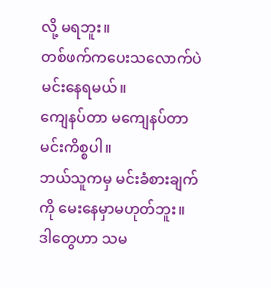လို့ မရဘူး။
တစ်ဖက်ကပေးသလောက်ပဲ မင်းနေရမယ်။
ကျေနပ်တာ မကျေနပ်တာ မင်းကိစ္စပါ။
ဘယ်သူကမှ မင်းခံစားချက်ကို မေးနေမှာမဟုတ်ဘူး။
ဒါတွေဟာ သမ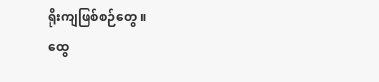ရိုးကျဖြစ်စဉ်တွေ ။
ထွေ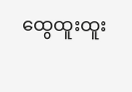ထွေထူးထူး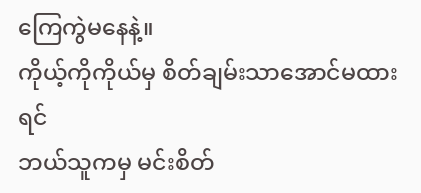ကြေကွဲမနေနဲ့။
ကိုယ့်ကိုကိုယ်မှ စိတ်ချမ်းသာအောင်မထားရင်
ဘယ်သူကမှ မင်းစိတ်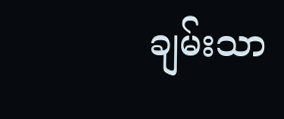ချမ်းသာ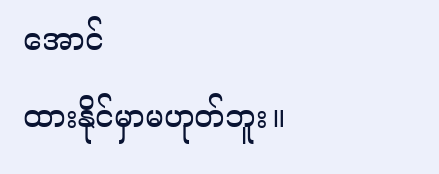အောင်
ထားနိုင်မှာမဟုတ်ဘူး။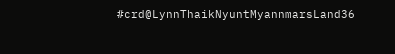#crd@LynnThaikNyuntMyannmarsLand36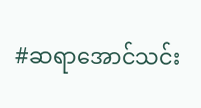#ဆရာအောင်သင်း